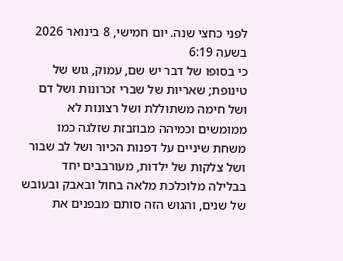לפני כחצי שנה. יום חמישי, 8 בינואר 2026 בשעה 6:19
כי בסופו של דבר יש שם, עמוק, גוש של טינופת; שאריות של שברי זכרונות ושל דם ושל חימה משתוללת ושל רצונות לא ממומשים וכמיהה מבוזבזת שזלגה כמו משחת שיניים על דפנות הכיור ושל לב שבור ושל צלקות של ילדות, מעורבבים יחד בבלילה מלוכלכת מלאה בחול ובאבק ובעובש של שנים, והגוש הזה סותם מבפנים את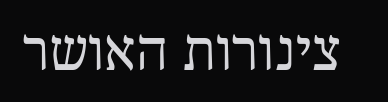צינורות האושר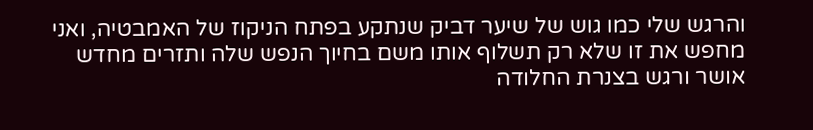והרגש שלי כמו גוש של שיער דביק שנתקע בפתח הניקוז של האמבטיה, ואני מחפש את זו שלא רק תשלוף אותו משם בחיוך הנפש שלה ותזרים מחדש אושר ורגש בצנרת החלודה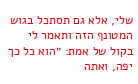שלי, אלא גם תסתכל בגוש המטונף הזה ותאמר לי בקול של אמת: ״הוא כל כך יפה, ואתה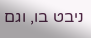ניבט בו, וגם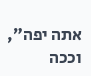אתה יפה״, וככה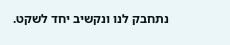נתחבק לנו ונקשיב יחד לשקט.